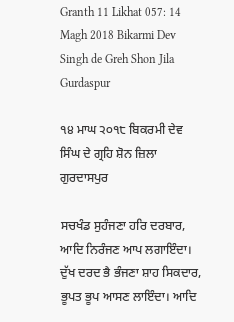Granth 11 Likhat 057: 14 Magh 2018 Bikarmi Dev Singh de Greh Shon Jila Gurdaspur

੧੪ ਮਾਘ ੨੦੧੮ ਬਿਕਰਮੀ ਦੇਵ ਸਿੰਘ ਦੇ ਗ੍ਰਹਿ ਸ਼ੋਨ ਜ਼ਿਲਾ ਗੁਰਦਾਸਪੁਰ

ਸਚਖੰਡ ਸੁਹੰਜਣਾ ਹਰਿ ਦਰਬਾਰ, ਆਦਿ ਨਿਰੰਜਣ ਆਪ ਲਗਾਇੰਦਾ। ਦੁੱਖ ਦਰਦ ਭੈ ਭੰਜਣਾ ਸ਼ਾਹ ਸਿਕਦਾਰ, ਭੂਪਤ ਭੂਪ ਆਸਣ ਲਾਇੰਦਾ। ਆਦਿ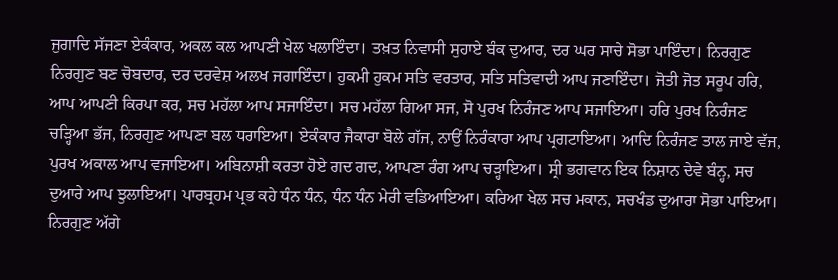ਜੁਗਾਦਿ ਸੱਜਣਾ ਏਕੰਕਾਰ, ਅਕਲ ਕਲ ਆਪਣੀ ਖੇਲ ਖਲਾਇੰਦਾ। ਤਖ਼ਤ ਨਿਵਾਸੀ ਸੁਹਾਏ ਬੰਕ ਦੁਆਰ, ਦਰ ਘਰ ਸਾਚੇ ਸੋਭਾ ਪਾਇੰਦਾ। ਨਿਰਗੁਣ ਨਿਰਗੁਣ ਬਣ ਚੋਬਦਾਰ, ਦਰ ਦਰਵੇਸ਼ ਅਲਖ ਜਗਾਇੰਦਾ। ਹੁਕਮੀ ਹੁਕਮ ਸਤਿ ਵਰਤਾਰ, ਸਤਿ ਸਤਿਵਾਦੀ ਆਪ ਜਣਾਇੰਦਾ। ਜੋਤੀ ਜੋਤ ਸਰੂਪ ਹਰਿ, ਆਪ ਆਪਣੀ ਕਿਰਪਾ ਕਰ, ਸਚ ਮਹੱਲਾ ਆਪ ਸਜਾਇੰਦਾ। ਸਚ ਮਹੱਲਾ ਗਿਆ ਸਜ, ਸੋ ਪੁਰਖ ਨਿਰੰਜਣ ਆਪ ਸਜਾਇਆ। ਹਰਿ ਪੁਰਖ ਨਿਰੰਜਣ ਚੜ੍ਹਿਆ ਭੱਜ, ਨਿਰਗੁਣ ਆਪਣਾ ਬਲ ਧਰਾਇਆ। ਏਕੰਕਾਰ ਜੈਕਾਰਾ ਬੋਲੇ ਗੱਜ, ਨਾਉਂ ਨਿਰੰਕਾਰਾ ਆਪ ਪ੍ਰਗਟਾਇਆ। ਆਦਿ ਨਿਰੰਜਣ ਤਾਲ ਜਾਏ ਵੱਜ, ਪੁਰਖ ਅਕਾਲ ਆਪ ਵਜਾਇਆ। ਅਬਿਨਾਸ਼ੀ ਕਰਤਾ ਹੋਏ ਗਦ ਗਦ, ਆਪਣਾ ਰੰਗ ਆਪ ਚੜ੍ਹਾਇਆ। ਸ੍ਰੀ ਭਗਵਾਨ ਇਕ ਨਿਸ਼ਾਨ ਦੇਵੇ ਬੰਨ੍ਹ, ਸਚ ਦੁਆਰੇ ਆਪ ਝੁਲਾਇਆ। ਪਾਰਬ੍ਰਹਮ ਪ੍ਰਭ ਕਹੇ ਧੰਨ ਧੰਨ, ਧੰਨ ਧੰਨ ਮੇਰੀ ਵਡਿਆਇਆ। ਕਰਿਆ ਖੇਲ ਸਚ ਮਕਾਨ, ਸਚਖੰਡ ਦੁਆਰਾ ਸੋਭਾ ਪਾਇਆ। ਨਿਰਗੁਣ ਅੱਗੇ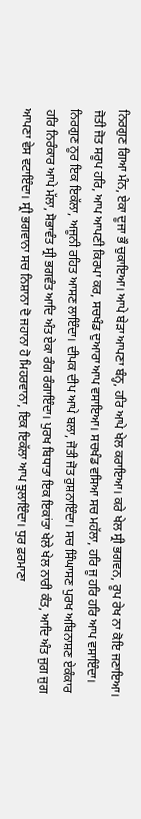ਨਿਰਗੁਣ ਗਿਆ ਮੰਨ, ਏਕਾ ਦੂਜਾ ਭੌ ਚੁਕਾਇਆ। ਆਪੇ ਬੇੜਾ ਆਪਣਾ ਬੰਨ੍ਹ, ਹਰਿ ਆਪੇ ਖੇਲ ਕਰਾਇਆ। ਕਰੇ ਖੇਲ ਸ੍ਰੀ ਭਗਵਨ, ਰੂਪ ਰੇਖ ਨਾ ਕੋਇ ਜਣਾਇਆ। ਜੋਤੀ ਜੋਤ ਸਰੂਪ ਹਰਿ, ਆਪ ਆਪਣੀ ਕਿਰਪਾ ਕਰ, ਸਚਖੰਡ ਦੁਆਰਾ ਆਪ ਵਸਾਇਆ। ਸਚਖੰਡ ਵਸਿਆ ਸਚ ਮਹੱਲਾ, ਹਰਿ ਜੂ ਹਰਿ ਹਰਿ ਆਪ ਵਸਾਇੰਦਾ। ਨਿਰਗੁਣ ਨੂਰ ਇਕ ਇਕੱਲਾ, ਅਜੂਨੀ ਰਹਿਤ ਆਸਣ ਲਾਇੰਦਾ। ਦੀਪਕ ਦੀਪ ਆਪੇ ਬਲਾ, ਜੋਤੀ ਜੋਤ ਰੁਸ਼ਨਾਇੰਦਾ। ਸਚ ਸਿੰਘਾਸਣ ਪੁਰਖ ਅਬਿਨਾਸ਼ਣ ਏਕੰਕਾਰ ਹਰਿ ਨਿਰੰਕਾਰ ਆਪੇ ਮੱਲਾ, ਸੋਭਾਵੰਤ ਸ੍ਰੀ ਭਗਵੰਤ ਆਦਿ ਅੰਤ ਏਕਾ ਰੰਗ ਰੰਗਾਇੰਦਾ। ਪੁਰਖ ਬਿਧਾਤਾ ਇਕ ਇਕਾਂਤਾ ਖੇਲੇ ਖੇਲ ਨਾਰੀ ਕੰਤ, ਆਦਿ ਅੰਤ ਜੁਗ ਜੁਗ ਆਪਣਾ ਵੇਸ ਵਟਾਇੰਦਾ। ਸ੍ਰੀ ਭਗਵਾਨਾ ਸਚ ਨਿਸ਼ਾਨਾ ਦੋ ਜਹਾਨਾ ਹੋ ਮਿਹਰਵਾਨਾ, ਇਕ ਇਕੱਲਾ ਆਪ ਝੁਲਾਇੰਦਾ। ਧੁਰ ਫ਼ਰਮਾਣਾ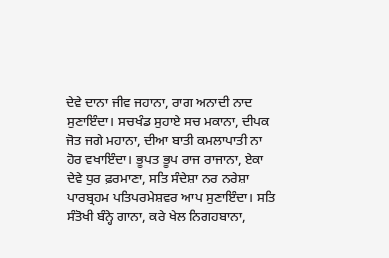ਦੇਵੇ ਦਾਨਾ ਜੀਵ ਜਹਾਨਾ, ਰਾਗ ਅਨਾਦੀ ਨਾਦ ਸੁਣਾਇੰਦਾ। ਸਚਖੰਡ ਸੁਹਾਏ ਸਚ ਮਕਾਨਾ, ਦੀਪਕ ਜੋਤ ਜਗੇ ਮਹਾਨਾ, ਦੀਆ ਬਾਤੀ ਕਮਲਾਪਾਤੀ ਨਾ ਹੋਰ ਵਖਾਇੰਦਾ। ਭੂਪਤ ਭੂਪ ਰਾਜ ਰਾਜਾਨਾ, ਏਕਾ ਦੇਵੇ ਧੁਰ ਫ਼ਰਮਾਣਾ, ਸਤਿ ਸੰਦੇਸ਼ਾ ਨਰ ਨਰੇਸ਼ਾ ਪਾਰਬ੍ਰਹਮ ਪਤਿਪਰਮੇਸ਼ਵਰ ਆਪ ਸੁਣਾਇੰਦਾ। ਸਤਿ ਸੰਤੋਖੀ ਬੰਨ੍ਹੇ ਗਾਨਾ, ਕਰੇ ਖੇਲ ਨਿਗਹਬਾਨਾ,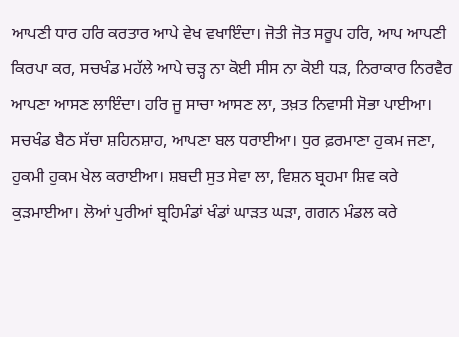ਆਪਣੀ ਧਾਰ ਹਰਿ ਕਰਤਾਰ ਆਪੇ ਵੇਖ ਵਖਾਇੰਦਾ। ਜੋਤੀ ਜੋਤ ਸਰੂਪ ਹਰਿ, ਆਪ ਆਪਣੀ ਕਿਰਪਾ ਕਰ, ਸਚਖੰਡ ਮਹੱਲੇ ਆਪੇ ਚੜ੍ਹ ਨਾ ਕੋਈ ਸੀਸ ਨਾ ਕੋਈ ਧੜ, ਨਿਰਾਕਾਰ ਨਿਰਵੈਰ ਆਪਣਾ ਆਸਣ ਲਾਇੰਦਾ। ਹਰਿ ਜੂ ਸਾਚਾ ਆਸਣ ਲਾ, ਤਖ਼ਤ ਨਿਵਾਸੀ ਸੋਭਾ ਪਾਈਆ। ਸਚਖੰਡ ਬੈਠ ਸੱਚਾ ਸ਼ਹਿਨਸ਼ਾਹ, ਆਪਣਾ ਬਲ ਧਰਾਈਆ। ਧੁਰ ਫ਼ਰਮਾਣਾ ਹੁਕਮ ਜਣਾ, ਹੁਕਮੀ ਹੁਕਮ ਖੇਲ ਕਰਾਈਆ। ਸ਼ਬਦੀ ਸੁਤ ਸੇਵਾ ਲਾ, ਵਿਸ਼ਨ ਬ੍ਰਹਮਾ ਸ਼ਿਵ ਕਰੇ ਕੁੜਮਾਈਆ। ਲੋਆਂ ਪੁਰੀਆਂ ਬ੍ਰਹਿਮੰਡਾਂ ਖੰਡਾਂ ਘਾੜਤ ਘੜਾ, ਗਗਨ ਮੰਡਲ ਕਰੇ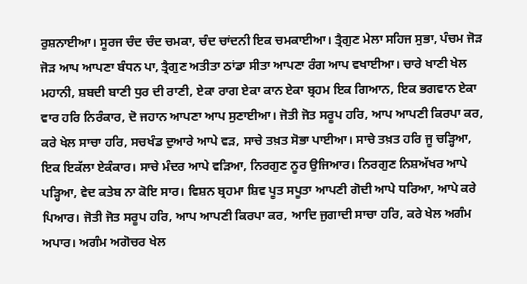ਰੁਸ਼ਨਾਈਆ। ਸੂਰਜ ਚੰਦ ਚੰਦ ਚਮਕਾ, ਚੰਦ ਚਾਂਦਨੀ ਇਕ ਚਮਕਾਈਆ। ਤ੍ਰੈਗੁਣ ਮੇਲਾ ਸਹਿਜ ਸੁਭਾ, ਪੰਚਮ ਜੋੜ ਜੋੜ ਆਪ ਆਪਣਾ ਬੰਧਨ ਪਾ, ਤ੍ਰੈਗੁਣ ਅਤੀਤਾ ਠਾਂਡਾ ਸੀਤਾ ਆਪਣਾ ਰੰਗ ਆਪ ਵਖਾਈਆ। ਚਾਰੇ ਖਾਣੀ ਖੇਲ ਮਹਾਨੀ, ਸ਼ਬਦੀ ਬਾਣੀ ਧੁਰ ਦੀ ਰਾਣੀ, ਏਕਾ ਰਾਗ ਏਕਾ ਕਾਨ ਏਕਾ ਬ੍ਰਹਮ ਇਕ ਗਿਆਨ, ਇਕ ਭਗਵਾਨ ਏਕਾ ਵਾਰ ਹਰਿ ਨਿਰੰਕਾਰ, ਦੋ ਜਹਾਨ ਆਪਣਾ ਆਪ ਸੁਣਾਈਆ। ਜੋਤੀ ਜੋਤ ਸਰੂਪ ਹਰਿ, ਆਪ ਆਪਣੀ ਕਿਰਪਾ ਕਰ, ਕਰੇ ਖੇਲ ਸਾਚਾ ਹਰਿ, ਸਚਖੰਡ ਦੁਆਰੇ ਆਪੇ ਵੜ, ਸਾਚੇ ਤਖ਼ਤ ਸੋਭਾ ਪਾਈਆ। ਸਾਚੇ ਤਖ਼ਤ ਹਰਿ ਜੂ ਚੜ੍ਹਿਆ, ਇਕ ਇਕੱਲਾ ਏਕੰਕਾਰ। ਸਾਚੇ ਮੰਦਰ ਆਪੇ ਵੜਿਆ, ਨਿਰਗੁਣ ਨੂਰ ਉਜਿਆਰ। ਨਿਰਗੁਣ ਨਿਸ਼ਅੱਖਰ ਆਪੇ ਪੜ੍ਹਿਆ, ਵੇਦ ਕਤੇਬ ਨਾ ਕੋਇ ਸਾਰ। ਵਿਸ਼ਨ ਬ੍ਰਹਮਾ ਸ਼ਿਵ ਪੂਤ ਸਪੂਤਾ ਆਪਣੀ ਗੋਦੀ ਆਪੇ ਧਰਿਆ, ਆਪੇ ਕਰੇ ਪਿਆਰ। ਜੋਤੀ ਜੋਤ ਸਰੂਪ ਹਰਿ, ਆਪ ਆਪਣੀ ਕਿਰਪਾ ਕਰ, ਆਦਿ ਜੁਗਾਦੀ ਸਾਚਾ ਹਰਿ, ਕਰੇ ਖੇਲ ਅਗੰਮ ਅਪਾਰ। ਅਗੰਮ ਅਗੋਚਰ ਖੇਲ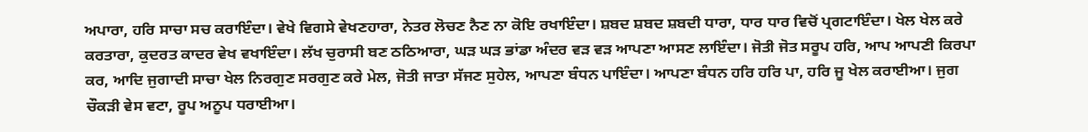ਅਪਾਰਾ, ਹਰਿ ਸਾਚਾ ਸਚ ਕਰਾਇੰਦਾ। ਵੇਖੇ ਵਿਗਸੇ ਵੇਖਣਹਾਰਾ, ਨੇਤਰ ਲੋਚਣ ਨੈਣ ਨਾ ਕੋਇ ਰਖਾਇੰਦਾ। ਸ਼ਬਦ ਸ਼ਬਦ ਸ਼ਬਦੀ ਧਾਰਾ, ਧਾਰ ਧਾਰ ਵਿਚੋਂ ਪ੍ਰਗਟਾਇੰਦਾ। ਖੇਲ ਖੇਲ ਕਰੇ ਕਰਤਾਰਾ, ਕੁਦਰਤ ਕਾਦਰ ਵੇਖ ਵਖਾਇੰਦਾ। ਲੱਖ ਚੁਰਾਸੀ ਬਣ ਠਠਿਆਰਾ, ਘੜ ਘੜ ਭਾਂਡਾ ਅੰਦਰ ਵੜ ਵੜ ਆਪਣਾ ਆਸਣ ਲਾਇੰਦਾ। ਜੋਤੀ ਜੋਤ ਸਰੂਪ ਹਰਿ, ਆਪ ਆਪਣੀ ਕਿਰਪਾ ਕਰ, ਆਦਿ ਜੁਗਾਦੀ ਸਾਚਾ ਖੇਲ ਨਿਰਗੁਣ ਸਰਗੁਣ ਕਰੇ ਮੇਲ, ਜੋਤੀ ਜਾਤਾ ਸੱਜਣ ਸੁਹੇਲ, ਆਪਣਾ ਬੰਧਨ ਪਾਇੰਦਾ। ਆਪਣਾ ਬੰਧਨ ਹਰਿ ਹਰਿ ਪਾ, ਹਰਿ ਜੂ ਖੇਲ ਕਰਾਈਆ। ਜੁਗ ਚੌਕੜੀ ਵੇਸ ਵਟਾ, ਰੂਪ ਅਨੂਪ ਧਰਾਈਆ।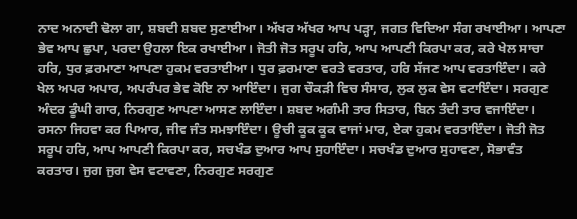ਨਾਦ ਅਨਾਦੀ ਢੋਲਾ ਗਾ, ਸ਼ਬਦੀ ਸ਼ਬਦ ਸੁਣਾਈਆ। ਅੱਖਰ ਅੱਖਰ ਆਪ ਪੜ੍ਹਾ, ਜਗਤ ਵਿਦਿਆ ਸੰਗ ਰਖਾਈਆ। ਆਪਣਾ ਭੇਵ ਆਪ ਛੁਪਾ, ਪਰਦਾ ਉਹਲਾ ਇਕ ਰਖਾਈਆ। ਜੋਤੀ ਜੋਤ ਸਰੂਪ ਹਰਿ, ਆਪ ਆਪਣੀ ਕਿਰਪਾ ਕਰ, ਕਰੇ ਖੇਲ ਸਾਚਾ ਹਰਿ, ਧੁਰ ਫ਼ਰਮਾਣਾ ਆਪਣਾ ਹੁਕਮ ਵਰਤਾਈਆ। ਧੁਰ ਫ਼ਰਮਾਣਾ ਵਰਤੇ ਵਰਤਾਰ, ਹਰਿ ਸੱਜਣ ਆਪ ਵਰਤਾਇੰਦਾ। ਕਰੇ ਖੇਲ ਅਪਰ ਅਪਾਰ, ਅਪਰੰਪਰ ਭੇਵ ਕੋਇ ਨਾ ਆਇੰਦਾ। ਜੁਗ ਚੌਕੜੀ ਵਿਚ ਸੰਸਾਰ, ਲੁਕ ਲੁਕ ਵੇਸ ਵਟਾਇੰਦਾ। ਸਰਗੁਣ ਅੰਦਰ ਡੂੰਘੀ ਗਾਰ, ਨਿਰਗੁਣ ਆਪਣਾ ਆਸਣ ਲਾਇੰਦਾ। ਸ਼ਬਦ ਅਗੰਮੀ ਤਾਰ ਸਿਤਾਰ, ਬਿਨ ਤੰਦੀ ਤਾਰ ਵਜਾਇੰਦਾ। ਰਸਨਾ ਜਿਹਵਾ ਕਰ ਪਿਆਰ, ਜੀਵ ਜੰਤ ਸਮਝਾਇੰਦਾ। ਊਚੀ ਕੂਕ ਕੂਕ ਵਾਜਾਂ ਮਾਰ, ਏਕਾ ਹੁਕਮ ਵਰਤਾਇੰਦਾ। ਜੋਤੀ ਜੋਤ ਸਰੂਪ ਹਰਿ, ਆਪ ਆਪਣੀ ਕਿਰਪਾ ਕਰ, ਸਚਖੰਡ ਦੁਆਰ ਆਪ ਸੁਹਾਇੰਦਾ। ਸਚਖੰਡ ਦੁਆਰ ਸੁਹਾਵਣਾ, ਸੋਭਾਵੰਤ ਕਰਤਾਰ। ਜੁਗ ਜੁਗ ਵੇਸ ਵਟਾਵਣਾ, ਨਿਰਗੁਣ ਸਰਗੁਣ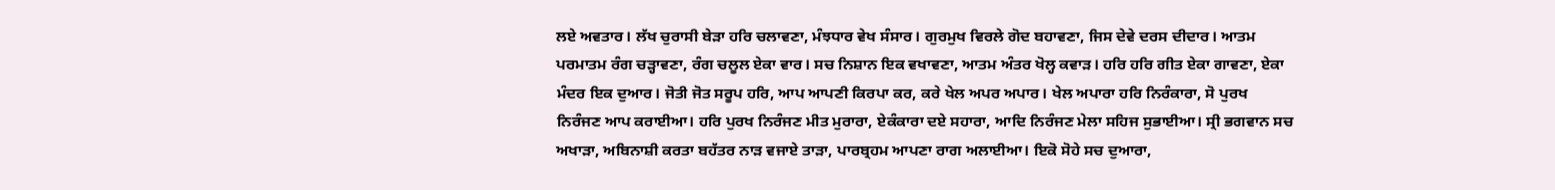ਲਏ ਅਵਤਾਰ। ਲੱਖ ਚੁਰਾਸੀ ਬੇੜਾ ਹਰਿ ਚਲਾਵਣਾ, ਮੰਝਧਾਰ ਵੇਖ ਸੰਸਾਰ। ਗੁਰਮੁਖ ਵਿਰਲੇ ਗੋਦ ਬਹਾਵਣਾ, ਜਿਸ ਦੇਵੇ ਦਰਸ ਦੀਦਾਰ। ਆਤਮ ਪਰਮਾਤਮ ਰੰਗ ਚੜ੍ਹਾਵਣਾ, ਰੰਗ ਚਲੂਲ ਏਕਾ ਵਾਰ। ਸਚ ਨਿਸ਼ਾਨ ਇਕ ਵਖਾਵਣਾ, ਆਤਮ ਅੰਤਰ ਖੋਲ੍ਹ ਕਵਾੜ। ਹਰਿ ਹਰਿ ਗੀਤ ਏਕਾ ਗਾਵਣਾ, ਏਕਾ ਮੰਦਰ ਇਕ ਦੁਆਰ। ਜੋਤੀ ਜੋਤ ਸਰੂਪ ਹਰਿ, ਆਪ ਆਪਣੀ ਕਿਰਪਾ ਕਰ, ਕਰੇ ਖੇਲ ਅਪਰ ਅਪਾਰ। ਖੇਲ ਅਪਾਰਾ ਹਰਿ ਨਿਰੰਕਾਰਾ, ਸੋ ਪੁਰਖ ਨਿਰੰਜਣ ਆਪ ਕਰਾਈਆ। ਹਰਿ ਪੁਰਖ ਨਿਰੰਜਣ ਮੀਤ ਮੁਰਾਰਾ, ਏਕੰਕਾਰਾ ਦਏ ਸਹਾਰਾ, ਆਦਿ ਨਿਰੰਜਣ ਮੇਲਾ ਸਹਿਜ ਸੁਭਾਈਆ। ਸ੍ਰੀ ਭਗਵਾਨ ਸਚ ਅਖਾੜਾ, ਅਬਿਨਾਸ਼ੀ ਕਰਤਾ ਬਹੱਤਰ ਨਾੜ ਵਜਾਏ ਤਾੜਾ, ਪਾਰਬ੍ਰਹਮ ਆਪਣਾ ਰਾਗ ਅਲਾਈਆ। ਇਕੋ ਸੋਹੇ ਸਚ ਦੁਆਰਾ,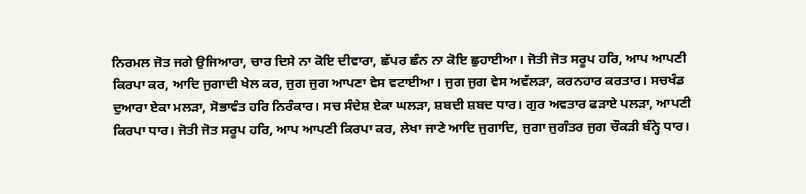ਨਿਰਮਲ ਜੋਤ ਜਗੇ ਉਜਿਆਰਾ, ਚਾਰ ਦਿਸੇ ਨਾ ਕੋਇ ਦੀਵਾਰਾ, ਛੱਪਰ ਛੰਨ ਨਾ ਕੋਇ ਛੁਹਾਈਆ। ਜੋਤੀ ਜੋਤ ਸਰੂਪ ਹਰਿ, ਆਪ ਆਪਣੀ ਕਿਰਪਾ ਕਰ, ਆਦਿ ਜੁਗਾਦੀ ਖੇਲ ਕਰ, ਜੁਗ ਜੁਗ ਆਪਣਾ ਵੇਸ ਵਟਾਈਆ। ਜੁਗ ਜੁਗ ਵੇਸ ਅਵੱਲੜਾ, ਕਰਨਹਾਰ ਕਰਤਾਰ। ਸਚਖੰਡ ਦੁਆਰਾ ਏਕਾ ਮਲੜਾ, ਸੋਭਾਵੰਤ ਹਰਿ ਨਿਰੰਕਾਰ। ਸਚ ਸੰਦੇਸ਼ ਏਕਾ ਘਲੜਾ, ਸ਼ਬਦੀ ਸ਼ਬਦ ਧਾਰ। ਗੁਰ ਅਵਤਾਰ ਫੜਾਏ ਪਲੜਾ, ਆਪਣੀ ਕਿਰਪਾ ਧਾਰ। ਜੋਤੀ ਜੋਤ ਸਰੂਪ ਹਰਿ, ਆਪ ਆਪਣੀ ਕਿਰਪਾ ਕਰ, ਲੇਖਾ ਜਾਣੇ ਆਦਿ ਜੁਗਾਦਿ, ਜੁਗਾ ਜੁਗੰਤਰ ਜੁਗ ਚੌਕੜੀ ਬੰਨ੍ਹੇ ਧਾਰ।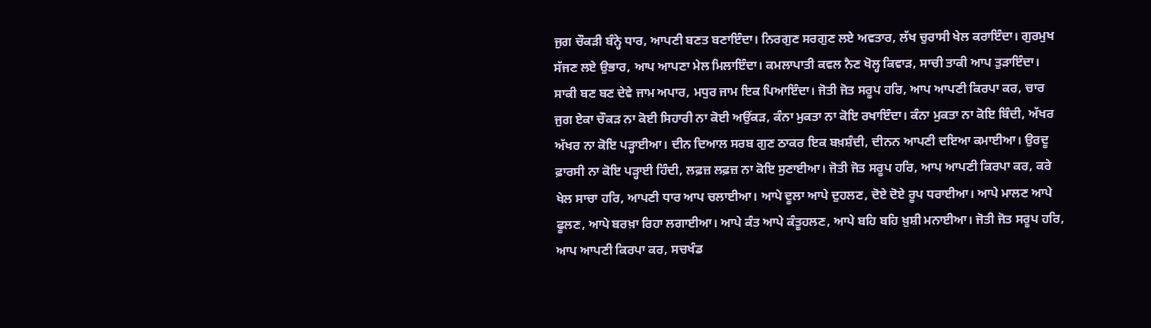ਜੁਗ ਚੌਕੜੀ ਬੰਨ੍ਹੇ ਧਾਰ, ਆਪਣੀ ਬਣਤ ਬਣਾਇੰਦਾ। ਨਿਰਗੁਣ ਸਰਗੁਣ ਲਏ ਅਵਤਾਰ, ਲੱਖ ਚੁਰਾਸੀ ਖੇਲ ਕਰਾਇੰਦਾ। ਗੁਰਮੁਖ ਸੱਜਣ ਲਏ ਉਭਾਰ, ਆਪ ਆਪਣਾ ਮੇਲ ਮਿਲਾਇੰਦਾ। ਕਮਲਾਪਾਤੀ ਕਵਲ ਨੈਣ ਖੋਲ੍ਹ ਕਿਵਾੜ, ਸਾਚੀ ਤਾਕੀ ਆਪ ਤੁੜਾਇੰਦਾ। ਸਾਕੀ ਬਣ ਬਣ ਦੇਵੇ ਜਾਮ ਅਪਾਰ, ਮਧੁਰ ਜਾਮ ਇਕ ਪਿਆਇੰਦਾ। ਜੋਤੀ ਜੋਤ ਸਰੂਪ ਹਰਿ, ਆਪ ਆਪਣੀ ਕਿਰਪਾ ਕਰ, ਚਾਰ ਜੁਗ ਏਕਾ ਚੌਕੜ ਨਾ ਕੋਈ ਸਿਹਾਰੀ ਨਾ ਕੋਈ ਅਉਂਕੜ, ਕੰਨਾ ਮੁਕਤਾ ਨਾ ਕੋਇ ਰਖਾਇੰਦਾ। ਕੰਨਾ ਮੁਕਤਾ ਨਾ ਕੋਇ ਬਿੰਦੀ, ਅੱਖਰ ਅੱਖਰ ਨਾ ਕੋਇ ਪੜ੍ਹਾਈਆ। ਦੀਨ ਦਿਆਲ ਸਰਬ ਗੁਣ ਠਾਕਰ ਇਕ ਬਖ਼ਸ਼ੰਦੀ, ਦੀਨਨ ਆਪਣੀ ਦਇਆ ਕਮਾਈਆ। ਉਰਦੂ ਫ਼ਾਰਸੀ ਨਾ ਕੋਇ ਪੜ੍ਹਾਈ ਹਿੰਦੀ, ਲਫ਼ਜ਼ ਲਫ਼ਜ਼ ਨਾ ਕੋਇ ਸੁਣਾਈਆ। ਜੋਤੀ ਜੋਤ ਸਰੂਪ ਹਰਿ, ਆਪ ਆਪਣੀ ਕਿਰਪਾ ਕਰ, ਕਰੇ ਖੇਲ ਸਾਚਾ ਹਰਿ, ਆਪਣੀ ਧਾਰ ਆਪ ਚਲਾਈਆ। ਆਪੇ ਦੂਲਾ ਆਪੇ ਦੁਹਲਣ, ਦੋਏ ਦੋਏ ਰੂਪ ਧਰਾਈਆ। ਆਪੇ ਮਾਲਣ ਆਪੇ ਫੂਲਣ, ਆਪੇ ਬਰਖ਼ਾ ਰਿਹਾ ਲਗਾਈਆ। ਆਪੇ ਕੰਤ ਆਪੇ ਕੰਤੂਹਲਣ, ਆਪੇ ਬਹਿ ਬਹਿ ਖ਼ੁਸ਼ੀ ਮਨਾਈਆ। ਜੋਤੀ ਜੋਤ ਸਰੂਪ ਹਰਿ, ਆਪ ਆਪਣੀ ਕਿਰਪਾ ਕਰ, ਸਚਖੰਡ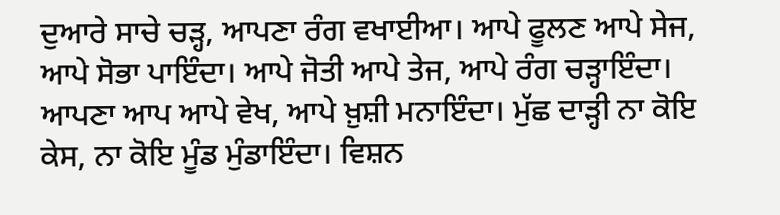ਦੁਆਰੇ ਸਾਚੇ ਚੜ੍ਹ, ਆਪਣਾ ਰੰਗ ਵਖਾਈਆ। ਆਪੇ ਫੂਲਣ ਆਪੇ ਸੇਜ, ਆਪੇ ਸੋਭਾ ਪਾਇੰਦਾ। ਆਪੇ ਜੋਤੀ ਆਪੇ ਤੇਜ, ਆਪੇ ਰੰਗ ਚੜ੍ਹਾਇੰਦਾ। ਆਪਣਾ ਆਪ ਆਪੇ ਵੇਖ, ਆਪੇ ਖ਼ੁਸ਼ੀ ਮਨਾਇੰਦਾ। ਮੁੱਛ ਦਾੜ੍ਹੀ ਨਾ ਕੋਇ ਕੇਸ, ਨਾ ਕੋਇ ਮੂੰਡ ਮੁੰਡਾਇੰਦਾ। ਵਿਸ਼ਨ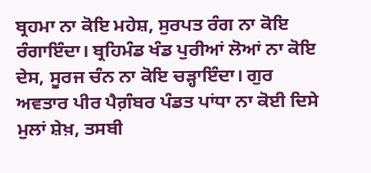ਬ੍ਰਹਮਾ ਨਾ ਕੋਇ ਮਹੇਸ਼, ਸੁਰਪਤ ਰੰਗ ਨਾ ਕੋਇ ਰੰਗਾਇੰਦਾ। ਬ੍ਰਹਿਮੰਡ ਖੰਡ ਪੁਰੀਆਂ ਲੋਆਂ ਨਾ ਕੋਇ ਦੇਸ, ਸੂਰਜ ਚੰਨ ਨਾ ਕੋਇ ਚੜ੍ਹਾਇੰਦਾ। ਗੁਰ ਅਵਤਾਰ ਪੀਰ ਪੈਗ਼ੰਬਰ ਪੰਡਤ ਪਾਂਧਾ ਨਾ ਕੋਈ ਦਿਸੇ ਮੁਲਾਂ ਸ਼ੇਖ਼, ਤਸਬੀ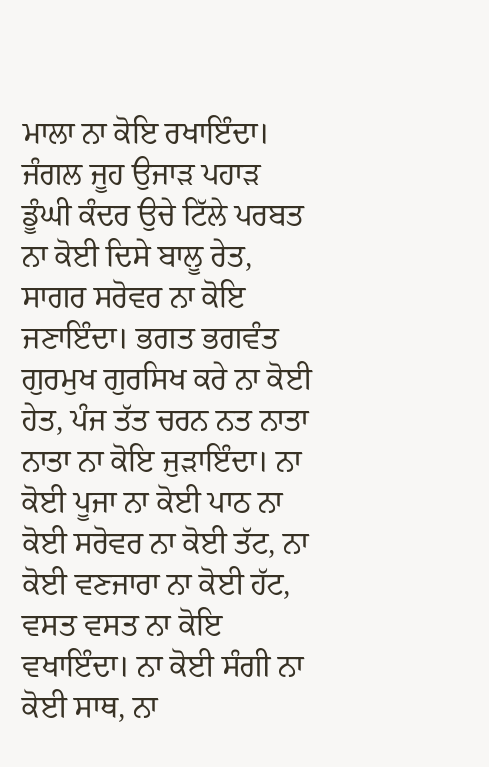ਮਾਲਾ ਨਾ ਕੋਇ ਰਖਾਇੰਦਾ। ਜੰਗਲ ਜੂਹ ਉਜਾੜ ਪਹਾੜ ਡੂੰਘੀ ਕੰਦਰ ਉਚੇ ਟਿੱਲੇ ਪਰਬਤ ਨਾ ਕੋਈ ਦਿਸੇ ਬਾਲੂ ਰੇਤ, ਸਾਗਰ ਸਰੋਵਰ ਨਾ ਕੋਇ ਜਣਾਇੰਦਾ। ਭਗਤ ਭਗਵੰਤ ਗੁਰਮੁਖ ਗੁਰਸਿਖ ਕਰੇ ਨਾ ਕੋਈ ਹੇਤ, ਪੰਜ ਤੱਤ ਚਰਨ ਨਤ ਨਾਤਾ ਨਾਤਾ ਨਾ ਕੋਇ ਜੁੜਾਇੰਦਾ। ਨਾ ਕੋਈ ਪੂਜਾ ਨਾ ਕੋਈ ਪਾਠ ਨਾ ਕੋਈ ਸਰੋਵਰ ਨਾ ਕੋਈ ਤੱਟ, ਨਾ ਕੋਈ ਵਣਜਾਰਾ ਨਾ ਕੋਈ ਹੱਟ, ਵਸਤ ਵਸਤ ਨਾ ਕੋਇ ਵਖਾਇੰਦਾ। ਨਾ ਕੋਈ ਸੰਗੀ ਨਾ ਕੋਈ ਸਾਥ, ਨਾ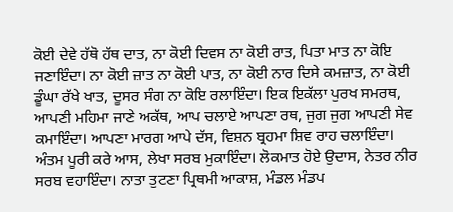ਕੋਈ ਦੇਵੇ ਹੱਥੋ ਹੱਥ ਦਾਤ, ਨਾ ਕੋਈ ਦਿਵਸ ਨਾ ਕੋਈ ਰਾਤ, ਪਿਤਾ ਮਾਤ ਨਾ ਕੋਇ ਜਣਾਇੰਦਾ। ਨਾ ਕੋਈ ਜ਼ਾਤ ਨਾ ਕੋਈ ਪਾਤ, ਨਾ ਕੋਈ ਨਾਰ ਦਿਸੇ ਕਮਜ਼ਾਤ, ਨਾ ਕੋਈ ਡੂੰਘਾ ਰੱਖੇ ਖਾਤ, ਦੂਸਰ ਸੰਗ ਨਾ ਕੋਇ ਰਲਾਇੰਦਾ। ਇਕ ਇਕੱਲਾ ਪੁਰਖ ਸਮਰਥ, ਆਪਣੀ ਮਹਿਮਾ ਜਾਣੇ ਅਕੱਥ, ਆਪ ਚਲਾਏ ਆਪਣਾ ਰਥ, ਜੁਗ ਜੁਗ ਆਪਣੀ ਸੇਵ ਕਮਾਇੰਦਾ। ਆਪਣਾ ਮਾਰਗ ਆਪੇ ਦੱਸ, ਵਿਸ਼ਨ ਬ੍ਰਹਮਾ ਸ਼ਿਵ ਰਾਹ ਚਲਾਇੰਦਾ। ਅੰਤਮ ਪੂਰੀ ਕਰੇ ਆਸ, ਲੇਖਾ ਸਰਬ ਮੁਕਾਇੰਦਾ। ਲੋਕਮਾਤ ਹੋਏ ਉਦਾਸ, ਨੇਤਰ ਨੀਰ ਸਰਬ ਵਹਾਇੰਦਾ। ਨਾਤਾ ਤੁਟਣਾ ਪ੍ਰਿਥਮੀ ਆਕਾਸ਼, ਮੰਡਲ ਮੰਡਪ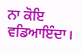ਨਾ ਕੋਇ ਵਡਿਆਇੰਦਾ।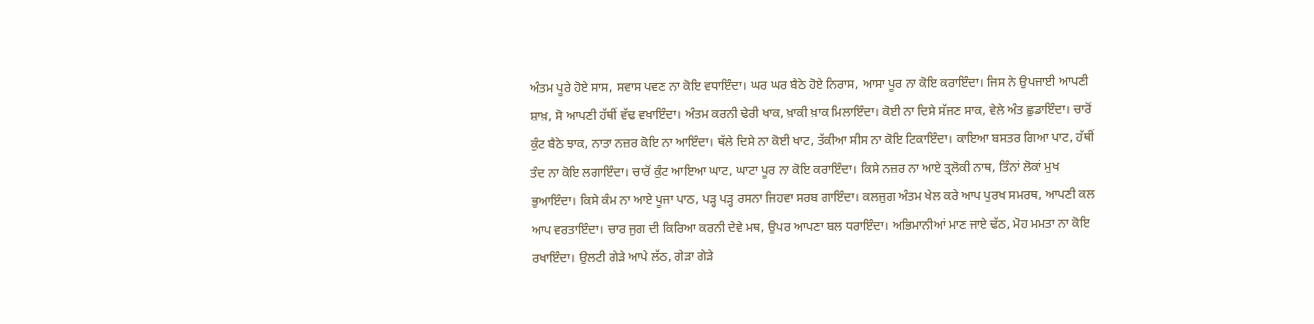ਅੰਤਮ ਪੂਰੇ ਹੋਏ ਸਾਸ, ਸਵਾਸ ਪਵਣ ਨਾ ਕੋਇ ਵਧਾਇੰਦਾ। ਘਰ ਘਰ ਬੈਠੇ ਹੋਏ ਨਿਰਾਸ, ਆਸਾ ਪੂਰ ਨਾ ਕੋਇ ਕਰਾਇੰਦਾ। ਜਿਸ ਨੇ ਉਪਜਾਈ ਆਪਣੀ ਸ਼ਾਖ਼, ਸੋ ਆਪਣੀ ਹੱਥੀਂ ਵੱਢ ਵਖਾਇੰਦਾ। ਅੰਤਮ ਕਰਨੀ ਢੇਰੀ ਖਾਕ, ਖ਼ਾਕੀ ਖ਼ਾਕ ਮਿਲਾਇੰਦਾ। ਕੋਈ ਨਾ ਦਿਸੇ ਸੱਜਣ ਸਾਕ, ਵੇਲੇ ਅੰਤ ਛੁਡਾਇੰਦਾ। ਚਾਰੋਂ ਕੁੰਟ ਬੈਠੇ ਝਾਕ, ਨਾਤਾ ਨਜ਼ਰ ਕੋਇ ਨਾ ਆਇੰਦਾ। ਥੱਲੇ ਦਿਸੇ ਨਾ ਕੋਈ ਖਾਟ, ਤੱਕੀਆ ਸੀਸ ਨਾ ਕੋਇ ਟਿਕਾਇੰਦਾ। ਕਾਇਆ ਬਸਤਰ ਗਿਆ ਪਾਟ, ਹੱਥੀਂ ਤੰਦ ਨਾ ਕੋਇ ਲਗਾਇੰਦਾ। ਚਾਰੋਂ ਕੁੰਟ ਆਇਆ ਘਾਟ, ਘਾਟਾ ਪੂਰ ਨਾ ਕੋਇ ਕਰਾਇੰਦਾ। ਕਿਸੇ ਨਜ਼ਰ ਨਾ ਆਏ ਤ੍ਰਲੋਕੀ ਨਾਥ, ਤਿੰਨਾਂ ਲੋਕਾਂ ਮੁਖ ਭੁਆਇੰਦਾ। ਕਿਸੇ ਕੰਮ ਨਾ ਆਏ ਪੂਜਾ ਪਾਠ, ਪੜ੍ਹ ਪੜ੍ਹ ਰਸਨਾ ਜਿਹਵਾ ਸਰਬ ਗਾਇੰਦਾ। ਕਲਜੁਗ ਅੰਤਮ ਖੇਲ ਕਰੇ ਆਪ ਪੁਰਖ ਸਮਰਥ, ਆਪਣੀ ਕਲ ਆਪ ਵਰਤਾਇੰਦਾ। ਚਾਰ ਜੁਗ ਦੀ ਕਿਰਿਆ ਕਰਨੀ ਦੇਵੇ ਮਥ, ਉਪਰ ਆਪਣਾ ਬਲ ਧਰਾਇੰਦਾ। ਅਭਿਮਾਨੀਆਂ ਮਾਣ ਜਾਏ ਢੱਠ, ਮੋਹ ਮਮਤਾ ਨਾ ਕੋਇ ਰਖਾਇੰਦਾ। ਉਲਟੀ ਗੇੜੇ ਆਪੇ ਲੱਠ, ਗੇੜਾ ਗੇੜੇ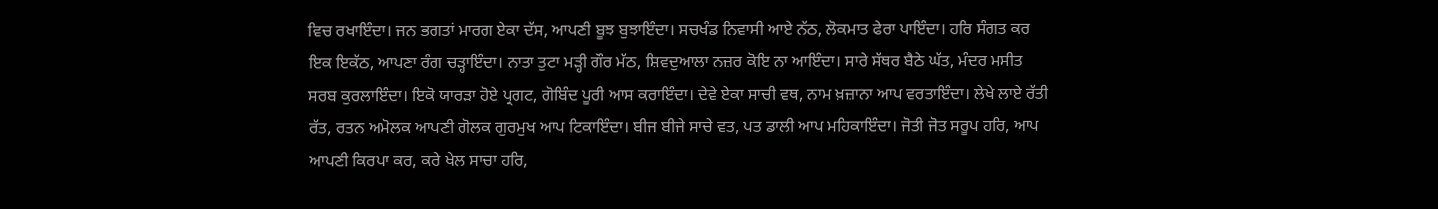ਵਿਚ ਰਖਾਇੰਦਾ। ਜਨ ਭਗਤਾਂ ਮਾਰਗ ਏਕਾ ਦੱਸ, ਆਪਣੀ ਬੂਝ ਬੁਝਾਇੰਦਾ। ਸਚਖੰਡ ਨਿਵਾਸੀ ਆਏ ਨੱਠ, ਲੋਕਮਾਤ ਫੇਰਾ ਪਾਇੰਦਾ। ਹਰਿ ਸੰਗਤ ਕਰ ਇਕ ਇਕੱਠ, ਆਪਣਾ ਰੰਗ ਚੜ੍ਹਾਇੰਦਾ। ਨਾਤਾ ਤੁਟਾ ਮੜ੍ਹੀ ਗੌਰ ਮੱਠ, ਸ਼ਿਵਦੁਆਲਾ ਨਜ਼ਰ ਕੋਇ ਨਾ ਆਇੰਦਾ। ਸਾਰੇ ਸੱਥਰ ਬੈਠੇ ਘੱਤ, ਮੰਦਰ ਮਸੀਤ ਸਰਬ ਕੁਰਲਾਇੰਦਾ। ਇਕੋ ਯਾਰੜਾ ਹੋਏ ਪ੍ਰਗਟ, ਗੋਬਿੰਦ ਪੂਰੀ ਆਸ ਕਰਾਇੰਦਾ। ਦੇਵੇ ਏਕਾ ਸਾਚੀ ਵਥ, ਨਾਮ ਖ਼ਜ਼ਾਨਾ ਆਪ ਵਰਤਾਇੰਦਾ। ਲੇਖੇ ਲਾਏ ਰੱਤੀ ਰੱਤ, ਰਤਨ ਅਮੋਲਕ ਆਪਣੀ ਗੋਲਕ ਗੁਰਮੁਖ ਆਪ ਟਿਕਾਇੰਦਾ। ਬੀਜ ਬੀਜੇ ਸਾਚੇ ਵਤ, ਪਤ ਡਾਲੀ ਆਪ ਮਹਿਕਾਇੰਦਾ। ਜੋਤੀ ਜੋਤ ਸਰੂਪ ਹਰਿ, ਆਪ ਆਪਣੀ ਕਿਰਪਾ ਕਰ, ਕਰੇ ਖੇਲ ਸਾਚਾ ਹਰਿ,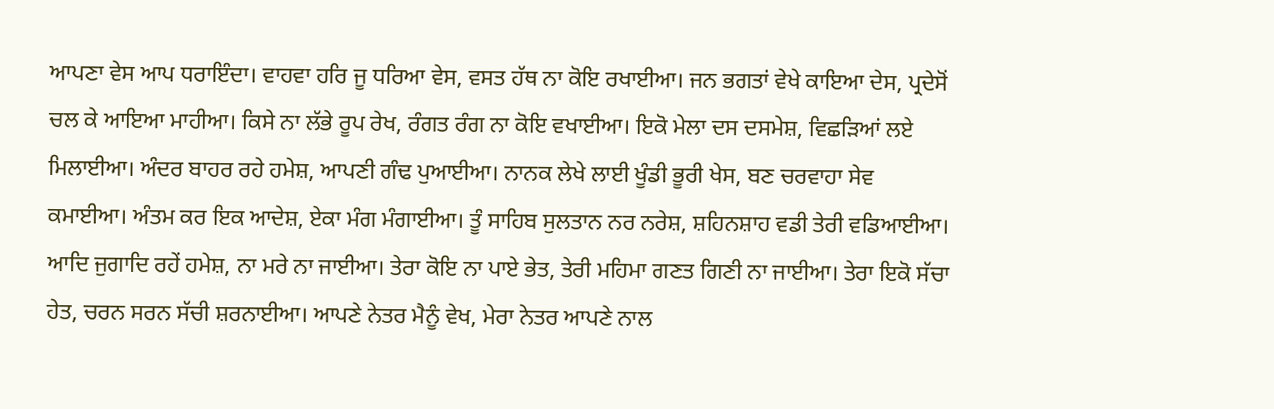ਆਪਣਾ ਵੇਸ ਆਪ ਧਰਾਇੰਦਾ। ਵਾਹਵਾ ਹਰਿ ਜੂ ਧਰਿਆ ਵੇਸ, ਵਸਤ ਹੱਥ ਨਾ ਕੋਇ ਰਖਾਈਆ। ਜਨ ਭਗਤਾਂ ਵੇਖੇ ਕਾਇਆ ਦੇਸ, ਪ੍ਰਦੇਸੋਂ ਚਲ ਕੇ ਆਇਆ ਮਾਹੀਆ। ਕਿਸੇ ਨਾ ਲੱਭੇ ਰੂਪ ਰੇਖ, ਰੰਗਤ ਰੰਗ ਨਾ ਕੋਇ ਵਖਾਈਆ। ਇਕੋ ਮੇਲਾ ਦਸ ਦਸਮੇਸ਼, ਵਿਛੜਿਆਂ ਲਏ ਮਿਲਾਈਆ। ਅੰਦਰ ਬਾਹਰ ਰਹੇ ਹਮੇਸ਼, ਆਪਣੀ ਗੰਢ ਪੁਆਈਆ। ਨਾਨਕ ਲੇਖੇ ਲਾਈ ਖੂੰਡੀ ਭੂਰੀ ਖੇਸ, ਬਣ ਚਰਵਾਹਾ ਸੇਵ ਕਮਾਈਆ। ਅੰਤਮ ਕਰ ਇਕ ਆਦੇਸ਼, ਏਕਾ ਮੰਗ ਮੰਗਾਈਆ। ਤੂੰ ਸਾਹਿਬ ਸੁਲਤਾਨ ਨਰ ਨਰੇਸ਼, ਸ਼ਹਿਨਸ਼ਾਹ ਵਡੀ ਤੇਰੀ ਵਡਿਆਈਆ। ਆਦਿ ਜੁਗਾਦਿ ਰਹੇਂ ਹਮੇਸ਼, ਨਾ ਮਰੇ ਨਾ ਜਾਈਆ। ਤੇਰਾ ਕੋਇ ਨਾ ਪਾਏ ਭੇਤ, ਤੇਰੀ ਮਹਿਮਾ ਗਣਤ ਗਿਣੀ ਨਾ ਜਾਈਆ। ਤੇਰਾ ਇਕੋ ਸੱਚਾ ਹੇਤ, ਚਰਨ ਸਰਨ ਸੱਚੀ ਸ਼ਰਨਾਈਆ। ਆਪਣੇ ਨੇਤਰ ਮੈਨੂੰ ਵੇਖ, ਮੇਰਾ ਨੇਤਰ ਆਪਣੇ ਨਾਲ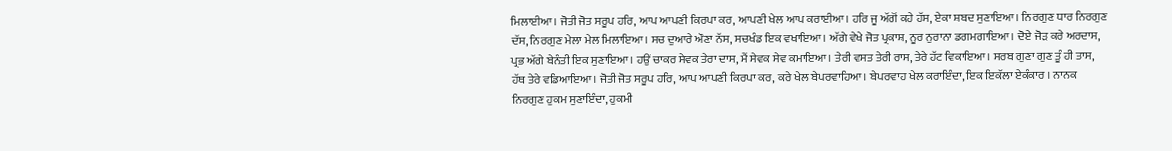ਮਿਲਾਈਆ। ਜੋਤੀ ਜੋਤ ਸਰੂਪ ਹਰਿ, ਆਪ ਆਪਣੀ ਕਿਰਪਾ ਕਰ, ਆਪਣੀ ਖੇਲ ਆਪ ਕਰਾਈਆ। ਹਰਿ ਜੂ ਅੱਗੋਂ ਕਹੇ ਹੱਸ, ਏਕਾ ਸ਼ਬਦ ਸੁਣਾਇਆ। ਨਿਰਗੁਣ ਧਾਰ ਨਿਰਗੁਣ ਦੱਸ, ਨਿਰਗੁਣ ਮੇਲਾ ਮੇਲ ਮਿਲਾਇਆ। ਸਚ ਦੁਆਰੇ ਔਣਾ ਨੱਸ, ਸਚਖੰਡ ਇਕ ਵਖਾਇਆ। ਅੱਗੇ ਵੇਖੇ ਜੋਤ ਪ੍ਰਕਾਸ਼, ਨੂਰ ਨੁਰਾਨਾ ਡਗਮਗਾਇਆ। ਦੋਏ ਜੋੜ ਕਰੇ ਅਰਦਾਸ, ਪ੍ਰਭ ਅੱਗੇ ਬੇਨੰਤੀ ਇਕ ਸੁਣਾਇਆ। ਹਉਂ ਚਾਕਰ ਸੇਵਕ ਤੇਰਾ ਦਾਸ, ਮੈਂ ਸੇਵਕ ਸੇਵ ਕਮਾਇਆ। ਤੇਰੀ ਵਸਤ ਤੇਰੀ ਰਾਸ, ਤੇਰੇ ਹੱਟ ਵਿਕਾਇਆ। ਸਰਬ ਗੁਣਾ ਗੁਣ ਤੂੰ ਹੀ ਤਾਸ, ਹੱਥ ਤੇਰੇ ਵਡਿਆਇਆ। ਜੋਤੀ ਜੋਤ ਸਰੂਪ ਹਰਿ, ਆਪ ਆਪਣੀ ਕਿਰਪਾ ਕਰ, ਕਰੇ ਖੇਲ ਬੇਪਰਵਾਹਿਆ। ਬੇਪਰਵਾਹ ਖੇਲ ਕਰਾਇੰਦਾ, ਇਕ ਇਕੱਲਾ ਏਕੰਕਾਰ । ਨਾਨਕ ਨਿਰਗੁਣ ਹੁਕਮ ਸੁਣਾਇੰਦਾ, ਹੁਕਮੀ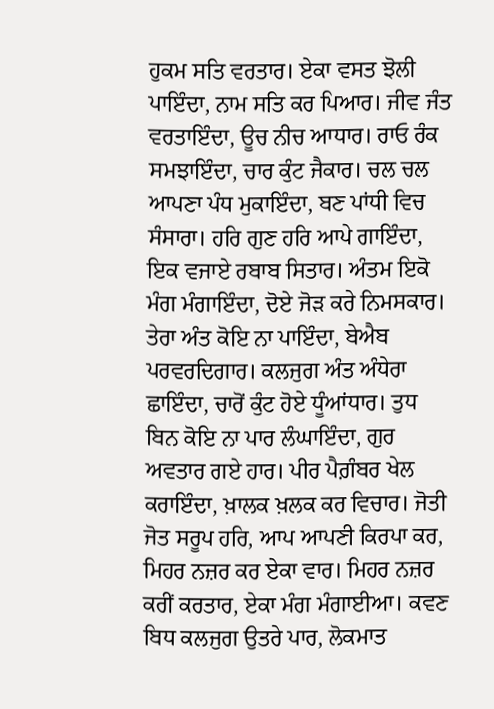ਹੁਕਮ ਸਤਿ ਵਰਤਾਰ। ਏਕਾ ਵਸਤ ਝੋਲੀ ਪਾਇੰਦਾ, ਨਾਮ ਸਤਿ ਕਰ ਪਿਆਰ। ਜੀਵ ਜੰਤ ਵਰਤਾਇੰਦਾ, ਊਚ ਨੀਚ ਆਧਾਰ। ਰਾਓ ਰੰਕ ਸਮਝਾਇੰਦਾ, ਚਾਰ ਕੁੰਟ ਜੈਕਾਰ। ਚਲ ਚਲ ਆਪਣਾ ਪੰਧ ਮੁਕਾਇੰਦਾ, ਬਣ ਪਾਂਧੀ ਵਿਚ ਸੰਸਾਰਾ। ਹਰਿ ਗੁਣ ਹਰਿ ਆਪੇ ਗਾਇੰਦਾ, ਇਕ ਵਜਾਏ ਰਬਾਬ ਸਿਤਾਰ। ਅੰਤਮ ਇਕੋ ਮੰਗ ਮੰਗਾਇੰਦਾ, ਦੋਏ ਜੋੜ ਕਰੇ ਨਿਮਸਕਾਰ। ਤੇਰਾ ਅੰਤ ਕੋਇ ਨਾ ਪਾਇੰਦਾ, ਬੇਐਬ ਪਰਵਰਦਿਗਾਰ। ਕਲਜੁਗ ਅੰਤ ਅੰਧੇਰਾ ਛਾਇੰਦਾ, ਚਾਰੋਂ ਕੁੰਟ ਹੋਏ ਧੂੰਆਂਧਾਰ। ਤੁਧ ਬਿਨ ਕੋਇ ਨਾ ਪਾਰ ਲੰਘਾਇੰਦਾ, ਗੁਰ ਅਵਤਾਰ ਗਏ ਹਾਰ। ਪੀਰ ਪੈਗ਼ੰਬਰ ਖੇਲ ਕਰਾਇੰਦਾ, ਖ਼ਾਲਕ ਖ਼ਲਕ ਕਰ ਵਿਚਾਰ। ਜੋਤੀ ਜੋਤ ਸਰੂਪ ਹਰਿ, ਆਪ ਆਪਣੀ ਕਿਰਪਾ ਕਰ, ਮਿਹਰ ਨਜ਼ਰ ਕਰ ਏਕਾ ਵਾਰ। ਮਿਹਰ ਨਜ਼ਰ ਕਰੀਂ ਕਰਤਾਰ, ਏਕਾ ਮੰਗ ਮੰਗਾਈਆ। ਕਵਣ ਬਿਧ ਕਲਜੁਗ ਉਤਰੇ ਪਾਰ, ਲੋਕਮਾਤ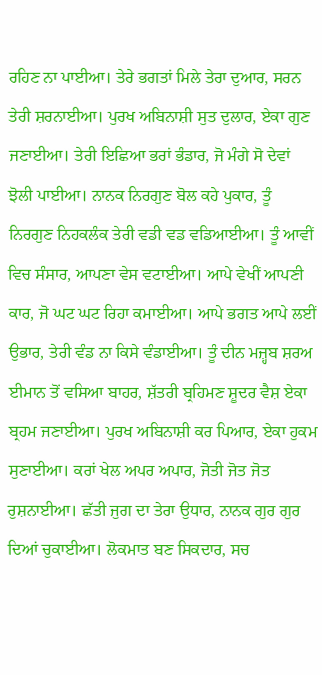ਰਹਿਣ ਨਾ ਪਾਈਆ। ਤੇਰੇ ਭਗਤਾਂ ਮਿਲੇ ਤੇਰਾ ਦੁਆਰ, ਸਰਨ ਤੇਰੀ ਸ਼ਰਨਾਈਆ। ਪੁਰਖ ਅਬਿਨਾਸ਼ੀ ਸੁਤ ਦੁਲਾਰ, ਏਕਾ ਗੁਣ ਜਣਾਈਆ। ਤੇਰੀ ਇਛਿਆ ਭਰਾਂ ਭੰਡਾਰ, ਜੋ ਮੰਗੇ ਸੋ ਦੇਵਾਂ ਝੋਲੀ ਪਾਈਆ। ਨਾਨਕ ਨਿਰਗੁਣ ਬੋਲ ਕਹੇ ਪੁਕਾਰ, ਤੂੰ ਨਿਰਗੁਣ ਨਿਹਕਲੰਕ ਤੇਰੀ ਵਡੀ ਵਡ ਵਡਿਆਈਆ। ਤੂੰ ਆਵੀਂ ਵਿਚ ਸੰਸਾਰ, ਆਪਣਾ ਵੇਸ ਵਟਾਈਆ। ਆਪੇ ਵੇਖੀਂ ਆਪਣੀ ਕਾਰ, ਜੋ ਘਟ ਘਟ ਰਿਹਾ ਕਮਾਈਆ। ਆਪੇ ਭਗਤ ਆਪੇ ਲਈਂ ਉਭਾਰ, ਤੇਰੀ ਵੰਡ ਨਾ ਕਿਸੇ ਵੰਡਾਈਆ। ਤੂੰ ਦੀਨ ਮਜ਼੍ਹਬ ਸ਼ਰਅ ਈਮਾਨ ਤੋਂ ਵਸਿਆ ਬਾਹਰ, ਸ਼ੱਤਰੀ ਬ੍ਰਹਿਮਣ ਸ਼ੂਦਰ ਵੈਸ਼ ਏਕਾ ਬ੍ਰਹਮ ਜਣਾਈਆ। ਪੁਰਖ ਅਬਿਨਾਸ਼ੀ ਕਰ ਪਿਆਰ, ਏਕਾ ਹੁਕਮ ਸੁਣਾਈਆ। ਕਰਾਂ ਖੇਲ ਅਪਰ ਅਪਾਰ, ਜੋਤੀ ਜੋਤ ਜੋਤ ਰੁਸ਼ਨਾਈਆ। ਛੱਤੀ ਜੁਗ ਦਾ ਤੇਰਾ ਉਧਾਰ, ਨਾਨਕ ਗੁਰ ਗੁਰ ਦਿਆਂ ਚੁਕਾਈਆ। ਲੋਕਮਾਤ ਬਣ ਸਿਕਦਾਰ, ਸਚ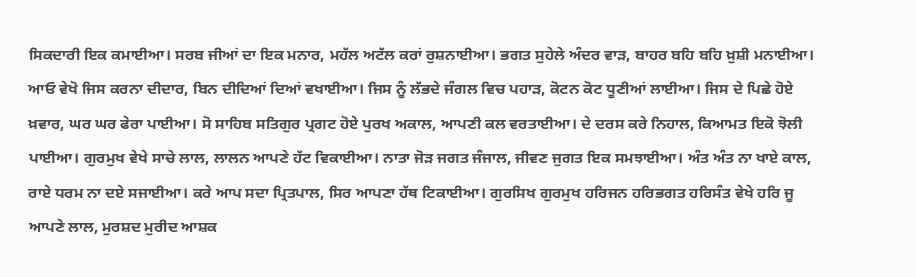ਸਿਕਦਾਰੀ ਇਕ ਕਮਾਈਆ। ਸਰਬ ਜੀਆਂ ਦਾ ਇਕ ਮਨਾਰ, ਮਹੱਲ ਅਟੱਲ ਕਰਾਂ ਰੁਸ਼ਨਾਈਆ। ਭਗਤ ਸੁਹੇਲੇ ਅੰਦਰ ਵਾੜ, ਬਾਹਰ ਬਹਿ ਬਹਿ ਖ਼ੁਸ਼ੀ ਮਨਾਈਆ। ਆਓ ਵੇਖੋ ਜਿਸ ਕਰਨਾ ਦੀਦਾਰ, ਬਿਨ ਦੀਦਿਆਂ ਦਿਆਂ ਵਖਾਈਆ। ਜਿਸ ਨੂੰ ਲੱਭਦੇ ਜੰਗਲ ਵਿਚ ਪਹਾੜ, ਕੋਟਨ ਕੋਟ ਧੂਣੀਆਂ ਲਾਈਆ। ਜਿਸ ਦੇ ਪਿਛੇ ਹੋਏ ਖ਼ਵਾਰ, ਘਰ ਘਰ ਫੇਰਾ ਪਾਈਆ। ਸੋ ਸਾਹਿਬ ਸਤਿਗੁਰ ਪ੍ਰਗਟ ਹੋਏ ਪੁਰਖ ਅਕਾਲ, ਆਪਣੀ ਕਲ ਵਰਤਾਈਆ। ਦੇ ਦਰਸ ਕਰੇ ਨਿਹਾਲ, ਕਿਆਮਤ ਇਕੋ ਝੋਲੀ ਪਾਈਆ। ਗੁਰਮੁਖ ਵੇਖੇ ਸਾਚੇ ਲਾਲ, ਲਾਲਨ ਆਪਣੇ ਹੱਟ ਵਿਕਾਈਆ। ਨਾਤਾ ਜੋੜ ਜਗਤ ਜੰਜਾਲ, ਜੀਵਣ ਜੁਗਤ ਇਕ ਸਮਝਾਈਆ। ਅੰਤ ਅੰਤ ਨਾ ਖਾਏ ਕਾਲ, ਰਾਏ ਧਰਮ ਨਾ ਦਏ ਸਜਾਈਆ। ਕਰੇ ਆਪ ਸਦਾ ਪ੍ਰਿਤਪਾਲ, ਸਿਰ ਆਪਣਾ ਹੱਥ ਟਿਕਾਈਆ। ਗੁਰਸਿਖ ਗੁਰਮੁਖ ਹਰਿਜਨ ਹਰਿਭਗਤ ਹਰਿਸੰਤ ਵੇਖੇ ਹਰਿ ਜੂ ਆਪਣੇ ਲਾਲ, ਮੁਰਸ਼ਦ ਮੁਰੀਦ ਆਸ਼ਕ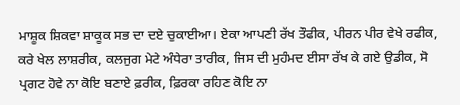ਮਾਸ਼ੂਕ ਸ਼ਿਕਵਾ ਸ਼ਾਕੂਕ ਸਭ ਦਾ ਦਏ ਚੁਕਾਈਆ। ਏਕਾ ਆਪਣੀ ਰੱਖ ਤੌਫੀਕ, ਪੀਰਨ ਪੀਰ ਵੇਖੇ ਰਫੀਕ, ਕਰੇ ਖੇਲ ਲਾਸ਼ਰੀਕ, ਕਲਜੁਗ ਮੇਟੇ ਅੰਧੇਰਾ ਤਾਰੀਕ, ਜਿਸ ਦੀ ਮੁਹੰਮਦ ਈਸਾ ਰੱਖ ਕੇ ਗਏ ਉਡੀਕ, ਸੋ ਪ੍ਰਗਟ ਹੋਵੇ ਨਾ ਕੋਇ ਬਣਾਏ ਫ਼ਰੀਕ, ਫ਼ਿਰਕਾ ਰਹਿਣ ਕੋਇ ਨਾ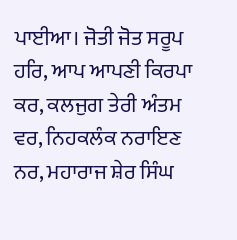ਪਾਈਆ। ਜੋਤੀ ਜੋਤ ਸਰੂਪ ਹਰਿ, ਆਪ ਆਪਣੀ ਕਿਰਪਾ ਕਰ, ਕਲਜੁਗ ਤੇਰੀ ਅੰਤਮ ਵਰ, ਨਿਹਕਲੰਕ ਨਰਾਇਣ ਨਰ, ਮਹਾਰਾਜ ਸ਼ੇਰ ਸਿੰਘ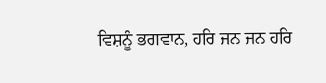ਵਿਸ਼ਨੂੰ ਭਗਵਾਨ, ਹਰਿ ਜਨ ਜਨ ਹਰਿ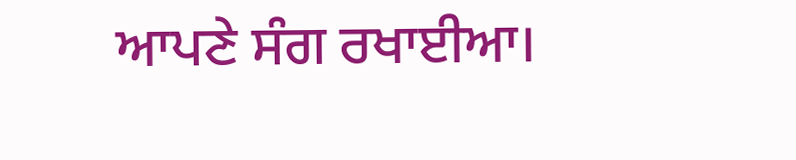ਆਪਣੇ ਸੰਗ ਰਖਾਈਆ।